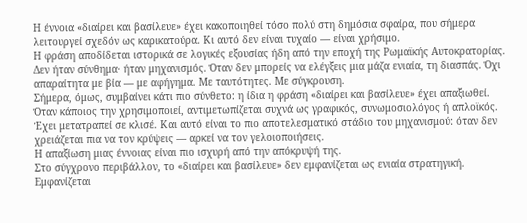Η έννοια «διαίρει και βασίλευε» έχει κακοποιηθεί τόσο πολύ στη δημόσια σφαίρα, που σήμερα λειτουργεί σχεδόν ως καρικατούρα. Κι αυτό δεν είναι τυχαίο — είναι χρήσιμο.
Η φράση αποδίδεται ιστορικά σε λογικές εξουσίας ήδη από την εποχή της Ρωμαϊκής Αυτοκρατορίας. Δεν ήταν σύνθημα· ήταν μηχανισμός. Όταν δεν μπορείς να ελέγξεις μια μάζα ενιαία, τη διασπάς. Όχι απαραίτητα με βία — με αφήγημα. Με ταυτότητες. Με σύγκρουση.
Σήμερα, όμως, συμβαίνει κάτι πιο σύνθετο: η ίδια η φράση «διαίρει και βασίλευε» έχει απαξιωθεί.
Όταν κάποιος την χρησιμοποιεί, αντιμετωπίζεται συχνά ως γραφικός, συνωμοσιολόγος ή απλοϊκός. Έχει μετατραπεί σε κλισέ. Και αυτό είναι το πιο αποτελεσματικό στάδιο του μηχανισμού: όταν δεν χρειάζεται πια να τον κρύψεις — αρκεί να τον γελοιοποιήσεις.
Η απαξίωση μιας έννοιας είναι πιο ισχυρή από την απόκρυψή της.
Στο σύγχρονο περιβάλλον, το «διαίρει και βασίλευε» δεν εμφανίζεται ως ενιαία στρατηγική. Εμφανίζεται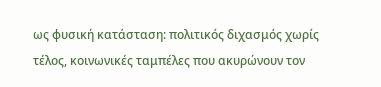ως φυσική κατάσταση: πολιτικός διχασμός χωρίς τέλος, κοινωνικές ταμπέλες που ακυρώνουν τον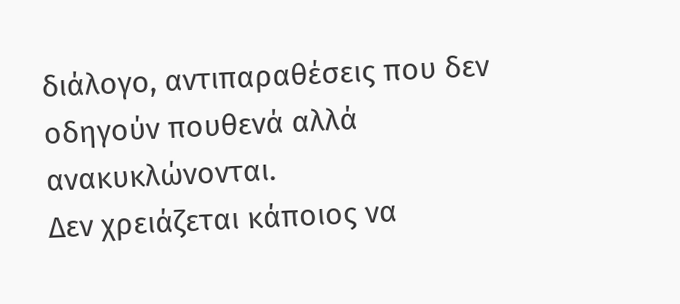διάλογο, αντιπαραθέσεις που δεν οδηγούν πουθενά αλλά ανακυκλώνονται.
Δεν χρειάζεται κάποιος να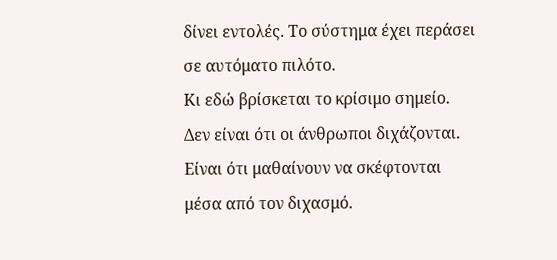δίνει εντολές. Το σύστημα έχει περάσει σε αυτόματο πιλότο.
Κι εδώ βρίσκεται το κρίσιμο σημείο.
Δεν είναι ότι οι άνθρωποι διχάζονται. Είναι ότι μαθαίνουν να σκέφτονται μέσα από τον διχασμό.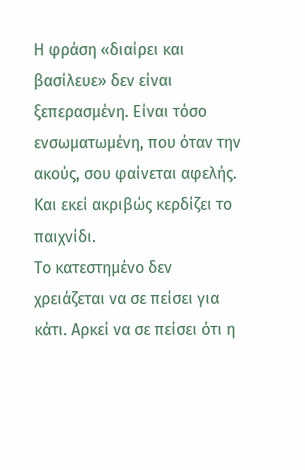Η φράση «διαίρει και βασίλευε» δεν είναι ξεπερασμένη. Είναι τόσο ενσωματωμένη, που όταν την ακούς, σου φαίνεται αφελής.
Και εκεί ακριβώς κερδίζει το παιχνίδι.
Το κατεστημένο δεν χρειάζεται να σε πείσει για κάτι. Αρκεί να σε πείσει ότι η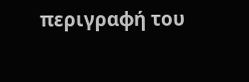περιγραφή του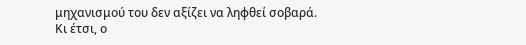μηχανισμού του δεν αξίζει να ληφθεί σοβαρά.
Κι έτσι, ο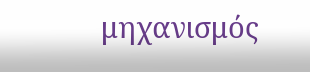μηχανισμός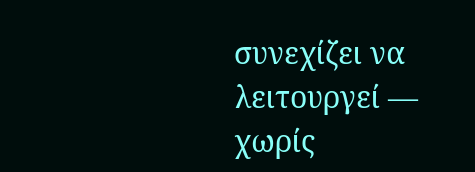συνεχίζει να λειτουργεί — χωρίς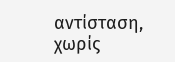αντίσταση, χωρίς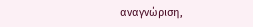αναγνώριση,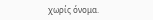χωρίς όνομα.